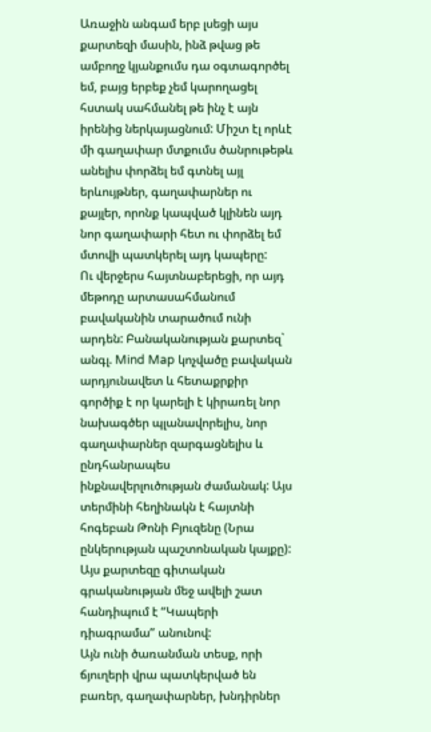Առաջին անգամ երբ լսեցի այս քարտեզի մասին, ինձ թվաց թե ամբողջ կյանքումս դա օգտագործել եմ, բայց երբեք չեմ կարողացել հստակ սահմանել թե ինչ է այն իրենից ներկայացնում: Միշտ էլ որևէ մի գաղափար մտքումս ծանրութեթև անելիս փորձել եմ գտնել այլ երևույթներ, գաղափարներ ու քայլեր, որոնք կապված կլինեն այդ նոր գաղափարի հետ ու փորձել եմ մտովի պատկերել այդ կապերը:
Ու վերջերս հայտնաբերեցի, որ այդ մեթոդը արտասահմանում բավականին տարածում ունի արդեն: Բանականության քարտեզ` անգլ. Mind Map կոչվածը բավական արդյունավետ և հետաքրքիր գործիք է որ կարելի է կիրառել նոր նախագծեր պլանավորելիս, նոր գաղափարներ զարգացնելիս և ընդհանրապես ինքնավերլուծության ժամանակ: Այս տերմինի հեղինակն է հայտնի հոգեբան Թոնի Բյուզենը (Նրա ընկերության պաշտոնական կայքը):
Այս քարտեզը գիտական գրականության մեջ ավելի շատ հանդիպում է “Կապերի դիագրամա” անունով:
Այն ունի ծառանման տեսք, որի ճյուղերի վրա պատկերված են բառեր, գաղափարներ, խնդիրներ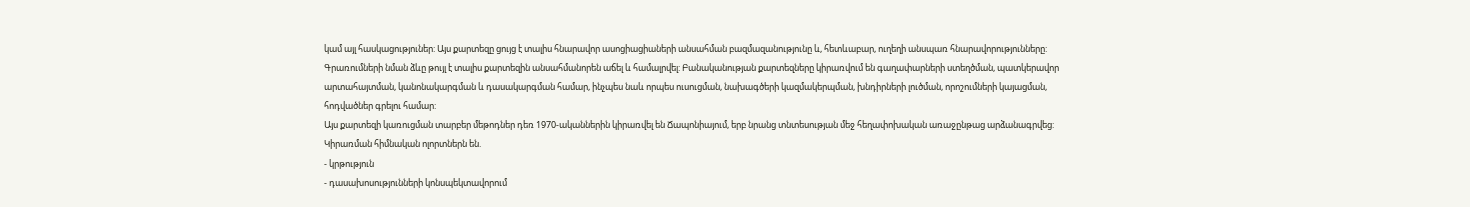կամ այլ հասկացություներ: Այս քարտեզը ցույց է տալիս հնարավոր ասոցիացիաների անսահման բազմազանությունը և, հետևաբար, ուղեղի անսպառ հնարավորությունները: Գրառումների նման ձևը թույլ է տալիս քարտեզին անսահմանորեն աճել և համալրվել: Բանականության քարտեզները կիրառվում են գաղափարների ստեղծման, պատկերավոր արտահայտման, կանոնակարգման և դասակարգման համար, ինչպես նաև որպես ուսուցման, նախագծերի կազմակերպման, խնդիրների լուծման, որոշումների կայացման, հոդվածներ գրելու համար:
Այս քարտեզի կառուցման տարբեր մեթոդներ դեռ 1970-ականներին կիրառվել են Ճապոնիայում, երբ նրանց տնտեսության մեջ հեղափոխական առաջընթաց արձանագրվեց:
Կիրառման հիմնական ոլորտներն են.
- կրթություն
- դասախոսությունների կոնսպեկտավորում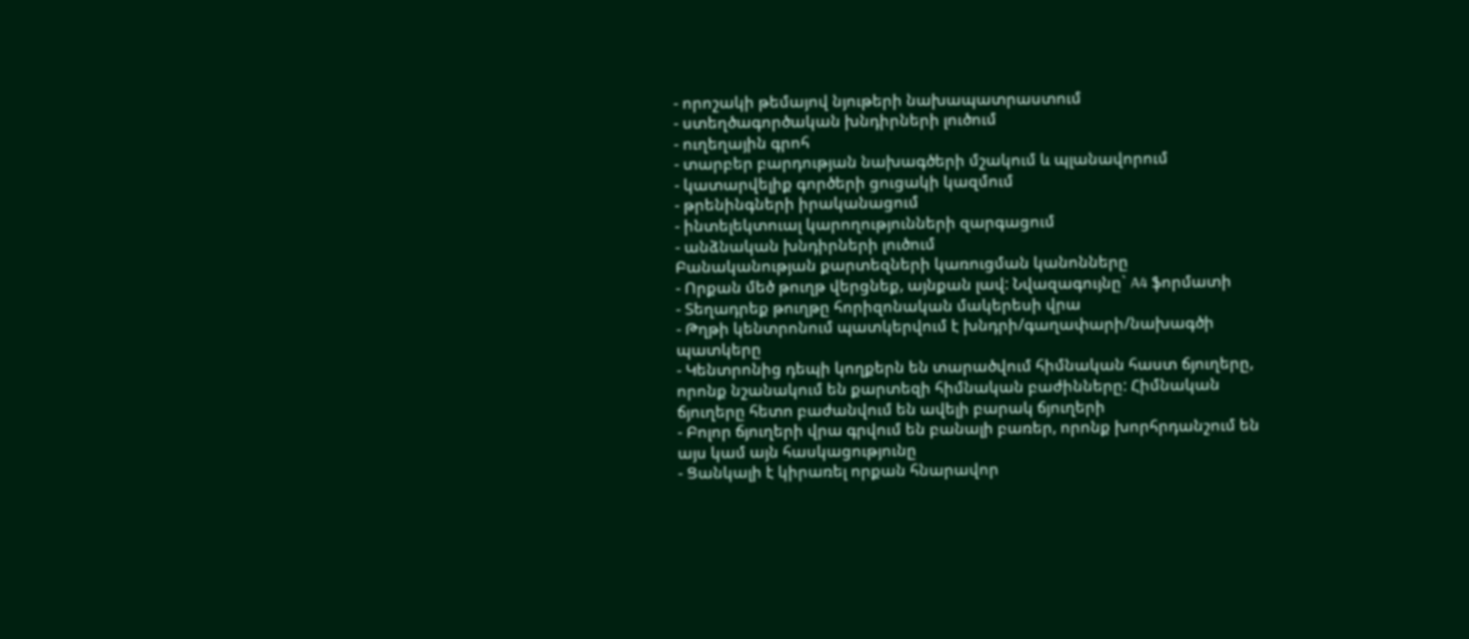- որոշակի թեմայով նյութերի նախապատրաստում
- ստեղծագործական խնդիրների լուծում
- ուղեղային գրոհ
- տարբեր բարդության նախագծերի մշակում և պլանավորում
- կատարվելիք գործերի ցուցակի կազմում
- թրենինգների իրականացում
- ինտելեկտուալ կարողությունների զարգացում
- անձնական խնդիրների լուծում
Բանականության քարտեզների կառուցման կանոնները
- Որքան մեծ թուղթ վերցնեք, այնքան լավ: Նվազագույնը` A4 ֆորմատի
- Տեղադրեք թուղթը հորիզոնական մակերեսի վրա
- Թղթի կենտրոնում պատկերվում է խնդրի/գաղափարի/նախագծի պատկերը
- Կենտրոնից դեպի կողքերն են տարածվում հիմնական հաստ ճյուղերը, որոնք նշանակում են քարտեզի հիմնական բաժինները: Հիմնական ճյուղերը հետո բաժանվում են ավելի բարակ ճյուղերի
- Բոլոր ճյուղերի վրա գրվում են բանալի բառեր, որոնք խորհրդանշում են այս կամ այն հասկացությունը
- Ցանկալի է կիրառել որքան հնարավոր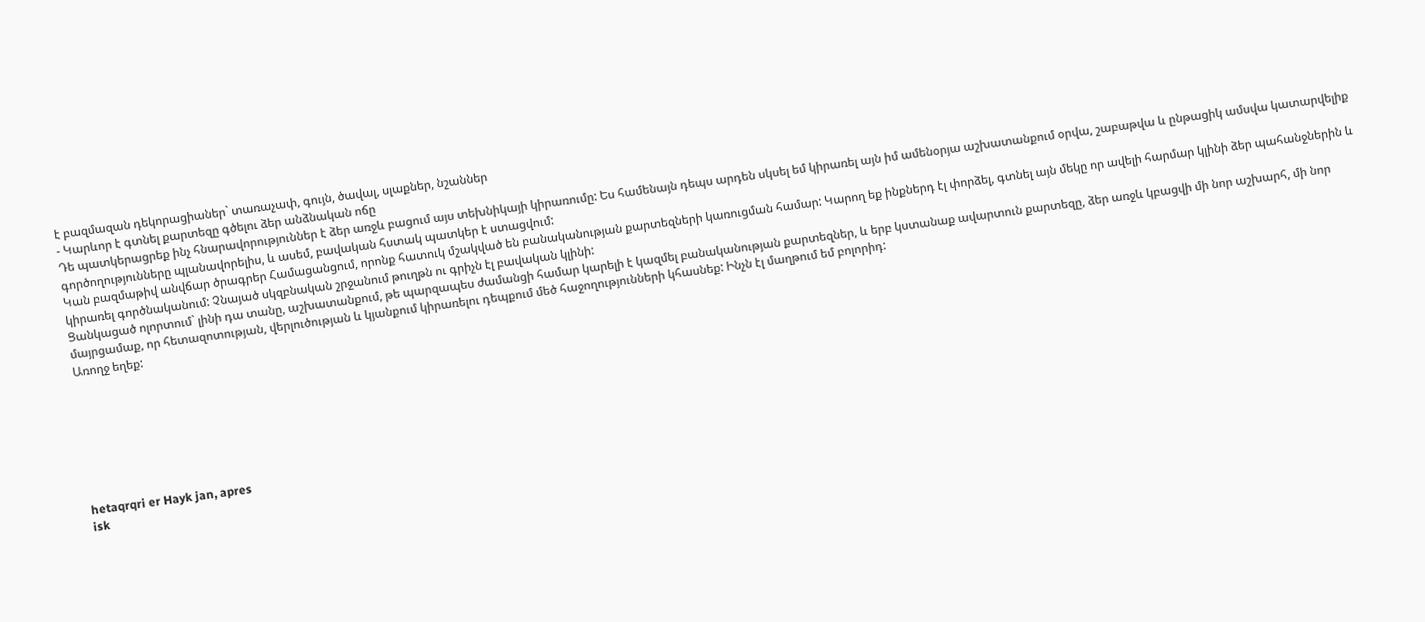է բազմազան դեկորացիաներ` տառաչափ, գույն, ծավալ, սլաքներ, նշաններ
- Կարևոր է գտնել քարտեզը գծելու ձեր անձնական ոճը
Դե պատկերացրեք ինչ հնարավորություններ է ձեր առջև բացում այս տեխնիկայի կիրառումը: Ես համենայն դեպս արդեն սկսել եմ կիրառել այն իմ ամենօրյա աշխատանքում օրվա, շաբաթվա և ընթացիկ ամսվա կատարվելիք գործողությունները պլանավորելիս, և ասեմ, բավական հստակ պատկեր է ստացվում:
Կան բազմաթիվ անվճար ծրագրեր Համացանցում, որոնք հատուկ մշակված են բանականության քարտեզների կառուցման համար: Կարող եք ինքներդ էլ փորձել, գտնել այն մեկը որ ավելի հարմար կլինի ձեր պահանջներին և կիրառել գործնականում: Չնայած սկզբնական շրջանում թուղթն ու գրիչն էլ բավական կլինի:
Ցանկացած ոլորտում` լինի դա տանը, աշխատանքում, թե պարզապես ժամանցի համար կարելի է կազմել բանականության քարտեզներ, և երբ կստանաք ավարտուն քարտեզը, ձեր առջև կբացվի մի նոր աշխարհ, մի նոր մայրցամաք, որ հետազոտության, վերլուծության և կյանքում կիրառելու դեպքում մեծ հաջողությունների կհասնեք: Ինչն էլ մաղթում եմ բոլորիդ:
Առողջ եղեք:







hetaqrqri er Hayk jan, apres
isk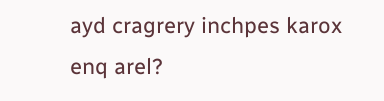ayd cragrery inchpes karox enq arel?